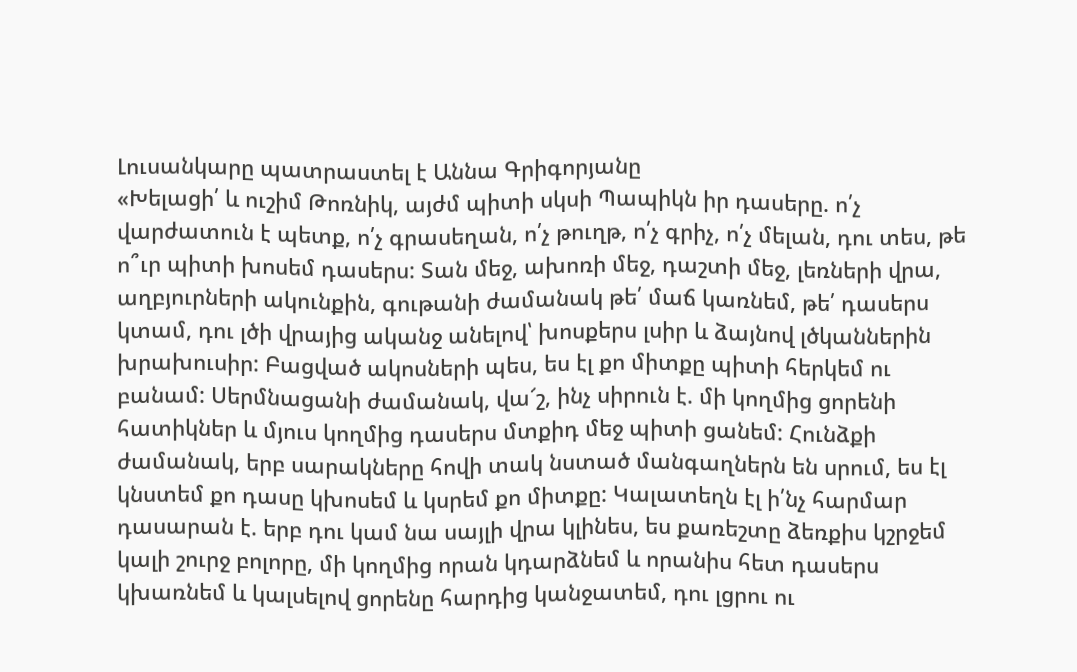Լուսանկարը պատրաստել է Աննա Գրիգորյանը
«Խելացի՛ և ուշիմ Թոռնիկ, այժմ պիտի սկսի Պապիկն իր դասերը. ո՛չ վարժատուն է պետք, ո՛չ գրասեղան, ո՛չ թուղթ, ո՛չ գրիչ, ո՛չ մելան, դու տես, թե ո՞ւր պիտի խոսեմ դասերս: Տան մեջ, ախոռի մեջ, դաշտի մեջ, լեռների վրա, աղբյուրների ակունքին, գութանի ժամանակ թե՛ մաճ կառնեմ, թե՛ դասերս կտամ, դու լծի վրայից ականջ անելով՝ խոսքերս լսիր և ձայնով լծկաններին խրախուսիր: Բացված ակոսների պես, ես էլ քո միտքը պիտի հերկեմ ու բանամ: Սերմնացանի ժամանակ, վա՜շ, ինչ սիրուն է. մի կողմից ցորենի հատիկներ և մյուս կողմից դասերս մտքիդ մեջ պիտի ցանեմ: Հունձքի ժամանակ, երբ սարակները հովի տակ նստած մանգաղներն են սրում, ես էլ կնստեմ քո դասը կխոսեմ և կսրեմ քո միտքը: Կալատեղն էլ ի՛նչ հարմար դասարան է. երբ դու կամ նա սայլի վրա կլինես, ես քառեշտը ձեռքիս կշրջեմ կալի շուրջ բոլորը, մի կողմից որան կդարձնեմ և որանիս հետ դասերս կխառնեմ և կալսելով ցորենը հարդից կանջատեմ, դու լցրու ու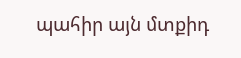պահիր այն մտքիդ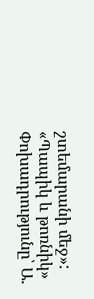շտեմարանի մեջ»:
«Պապիկ և թոռնիկ»
Փոխադրությունը՝ Ա.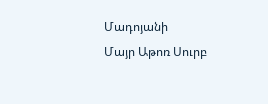Մադոյանի
Մայր Աթոռ Սուրբ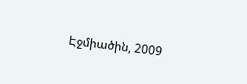Էջմիածին, 2009